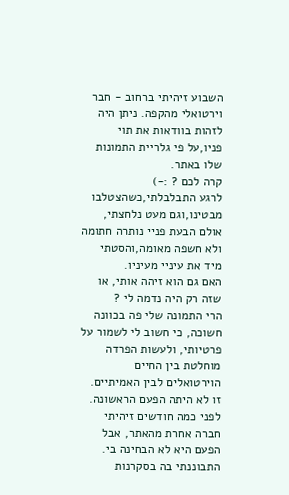השבוע זיהיתי ברחוב - חבר וירטואלי מהקפה. ניתן היה לזהות בוודאות את תוי פניו,על פי גלריית התמונות שלו באתר.
קרה לכם ? :-)
לרגע התבלבלתי,כשהצטלבו מבטינו,וגם מעט נלחצתי, אולם הבעת פניי נותרה חתומה ולא חשפה מאומה,והסטתי מיד את עיניי מעיניו.
האם גם הוא זיהה אותי, או שזה רק היה נדמה לי ?
הרי התמונה שלי פה בכוונה חשוכה, כי חשוב לי לשמור על פרטיותי, ולעשות הפרדה מוחלטת בין החיים הוירטואלים לבין האמיתיים.
זו לא היתה הפעם הראשונה.
לפני כמה חודשים זיהיתי חברה אחרת מהאתר, אבל הפעם היא לא הבחינה בי.
התבוננתי בה בסקרנות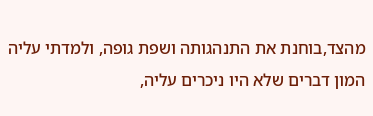מהצד,בוחנת את התנהגותה ושפת גופה, ולמדתי עליה המון דברים שלא היו ניכרים עליה,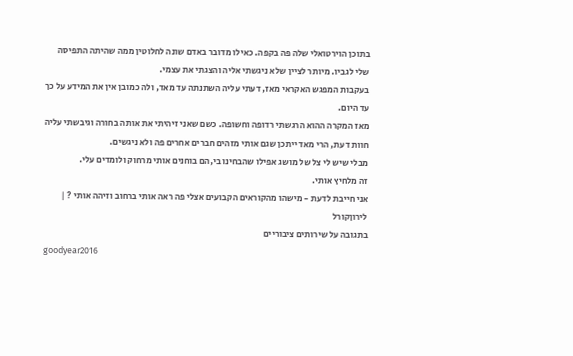בתוכן הוירטואלי שלה פה בקפה. כאילו מדובר באדם שונה לחלוטין ממה שהיתה התפיסה שלי לגביו. מיותר לציין שלא ניגשתי אליה והצגתי את עצמי.
בעקבות המפגש האקראי מאז, דעתי עליה השתנתה עד מאד, ולה כמובן אין את המידע על כך עד היום.
מאז המקרה ההוא הרגשתי רדופה וחשופה. כשם שאני זיהיתי את אותה בחורה וגיבשתי עליה חוות דעת, הרי מאד ייתכן שגם אותי מזהים חברים אחרים פה ולא ניגשים.
מבלי שיש לי צל של מושג אפילו שהבחינו בי,הם בוחנים אותי מרחוק ולומדים עלי.
זה מלחיץ אותי.
אני חייבת לדעת - מישהו מהקוראים הקבועים אצלי פה ראה אותי ברחוב וזיהה אותי ? |
לירוןקורל
בתגובה על שירותים ציבוריים
goodyear2016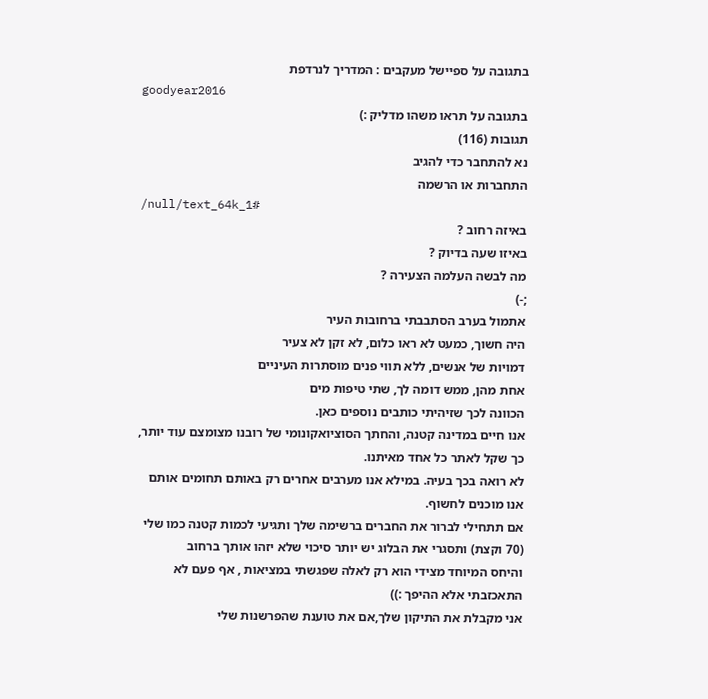בתגובה על ספיישל מעקבים : המדריך לנרדפת
goodyear2016
בתגובה על תראו משהו מדליק :)
תגובות (116)
נא להתחבר כדי להגיב
התחברות או הרשמה
/null/text_64k_1#
באיזה רחוב ?
באיזו שעה בדיוק ?
מה לבשה העלמה הצעירה ?
;-)
אתמול בערב הסתבבתי ברחובות העיר
היה חשוך, כמעט לא ראו כלום, לא זקן לא צעיר
דמויות של אנשים, ללא תווי פנים מוסתרות העיניים
אחת מהן, ממש דומה לך, שתי טיפות מים
הכוונה לכך שזיהיתי כותבים נוספים כאן.
אנו חיים במדינה קטנה, והחתך הסוציואקונומי של רובנו מצומצם עוד יותר, כך שקל לאתר כל אחד מאיתנו.
לא רואה בכך בעיה. במילא אנו מערבים אחרים רק באותם תחומים אותם אנו מוכנים לחשוף.
אם תתחילי לברור את החברים ברשימה שלך ותגיעי לכמות קטנה כמו שלי (70 וקצת) ותסגרי את הבלוג יש יותר סיכוי שלא יזהו אותך ברחוב
והיחס המיוחד מצידי הוא רק לאלה שפגשתי במציאות , אף פעם לא התאכזבתי אלא ההיפך :))
אני מקבלת את התיקון שלך,אם את טוענת שהפרשנות שלי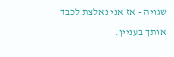שגויה - אז אני נאלצת לכבד אותך בעניין.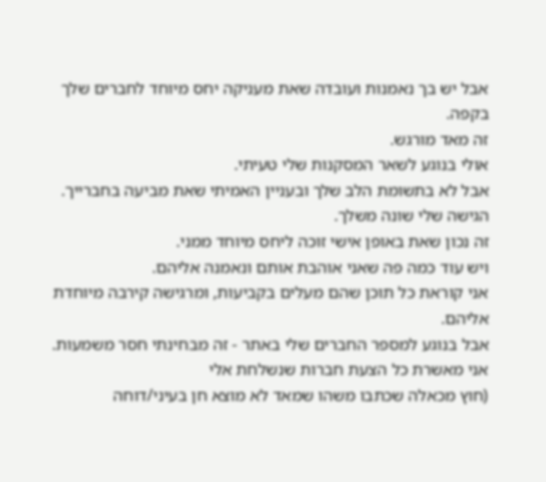אבל יש בך נאמנות ועובדה שאת מעניקה יחס מיוחד לחברים שלך בקפה.
זה מאד מורגש.
אולי בנוגע לשאר המסקנות שלי טעיתי.
אבל לא בתשומת הלב שלך ובעניין האמיתי שאת מביעה בחברייך.
הגישה שלי שונה משלך.
זה נכון שאת באופן אישי זוכה ליחס מיוחד ממני.
ויש עוד כמה פה שאני אוהבת אותם ונאמנה אליהם.
אני קוראת כל תוכן שהם מעלים בקביעות, ומרגישה קירבה מיוחדת אליהם.
אבל בנוגע למספר החברים שלי באתר - זה מבחינתי חסר משמעות.
אני מאשרת כל הצעת חברות שנשלחת אלי
(חוץ מכאלה שכתבו משהו שמאד לא מוצא חן בעיני/דוחה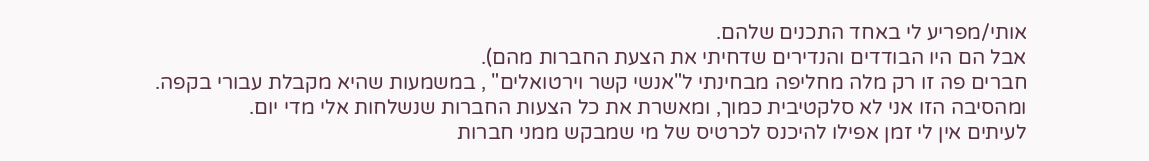אותי/מפריע לי באחד התכנים שלהם.
אבל הם היו הבודדים והנדירים שדחיתי את הצעת החברות מהם).
חברים פה זו רק מלה מחליפה מבחינתי ל"אנשי קשר וירטואלים" , במשמעות שהיא מקבלת עבורי בקפה.
ומהסיבה הזו אני לא סלקטיבית כמוך, ומאשרת את כל הצעות החברות שנשלחות אלי מדי יום.
לעיתים אין לי זמן אפילו להיכנס לכרטיס של מי שמבקש ממני חברות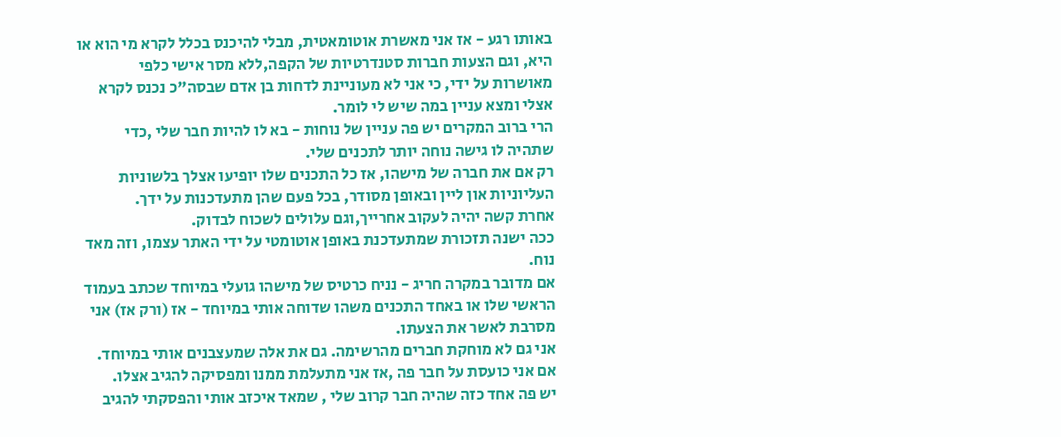באותו רגע - אז אני מאשרת אוטומאטית, מבלי להיכנס בכלל לקרא מי הוא או היא, וגם הצעות חברות סטנדרטיות של הקפה,ללא מסר אישי כלפי מאושרות על ידי, כי אני לא מעוניינת לדחות בן אדם שבסה"כ נכנס לקרא אצלי ומצא עניין במה שיש לי לומר.
הרי ברוב המקרים יש פה עניין של נוחות - בא לו להיות חבר שלי ,כדי שתהיה לו גישה נוחה יותר לתכנים שלי.
רק אם את חברה של מישהו, אז כל התכנים שלו יופיעו אצלך בלשוניות העליוניות און ליין ובאופן מסודר, בכל פעם שהן מתעדכנות על ידך.
אחרת קשה יהיה לעקוב אחרייך,וגם עלולים לשכוח לבדוק.
ככה ישנה תזכורת שמתעדכנת באופן אוטומטי על ידי האתר עצמו, וזה מאד נוח.
אם מדובר במקרה חריג - נניח כרטיס של מישהו גועלי במיוחד שכתב בעמוד הראשי שלו או באחד התכנים משהו שדוחה אותי במיוחד - אז (ורק אז) אני מסרבת לאשר את הצעתו.
אני גם לא מוחקת חברים מהרשימה. גם את אלה שמעצבנים אותי במיוחד.
אם אני כועסת על חבר פה ,אז אני מתעלמת ממנו ומפסיקה להגיב אצלו.
יש פה אחד כזה שהיה חבר קרוב שלי , שמאד איכזב אותי והפסקתי להגיב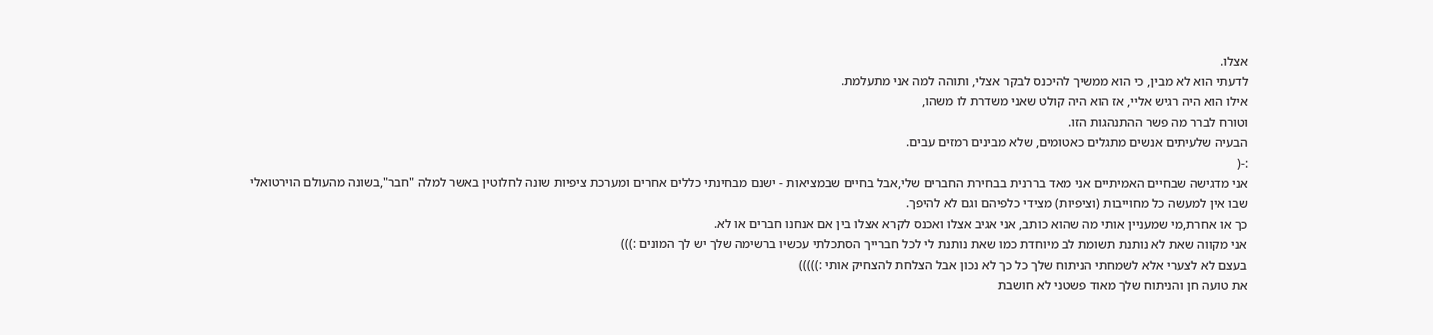אצלו.
לדעתי הוא לא מבין, כי הוא ממשיך להיכנס לבקר אצלי, ותוהה למה אני מתעלמת.
אילו הוא היה רגיש אליי, אז הוא היה קולט שאני משדרת לו משהו,
וטורח לברר מה פשר ההתנהגות הזו.
הבעיה שלעיתים אנשים מתגלים כאטומים, שלא מבינים רמזים עבים.
:-(
אני מדגישה שבחיים האמיתיים אני מאד בררנית בבחירת החברים שלי,אבל בחיים שבמציאות - ישנם מבחינתי כללים אחרים ומערכת ציפיות שונה לחלוטין באשר למלה "חבר",בשונה מהעולם הוירטואלי שבו אין למעשה כל מחוייבות (וציפיות) מצידי כלפיהם וגם לא להיפך.
כך או אחרת,מי שמעניין אותי מה שהוא כותב, אני אגיב אצלו ואכנס לקרא אצלו בין אם אנחנו חברים או לא.
אני מקווה שאת לא נותנת תשומת לב מיוחדת כמו שאת נותנת לי לכל חברייך הסתכלתי עכשיו ברשימה שלך יש לך המונים :)))
בעצם לא לצערי אלא לשמחתי הניתוח שלך כל כך לא נכון אבל הצלחת להצחיק אותי :)))))
את טועה חן והניתוח שלך מאוד פשטני לא חושבת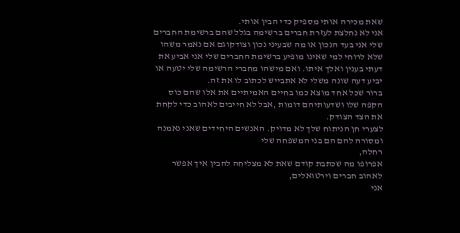שאת מכירה אותי מספיק כדי הבין אותי.
אני לא נחלצת לעזרת חברים ברשימה בגלל שהם ברשימת החברים שלי אני בעד הנכון או מה שבעיני נכון וצודקוגם אם נאמר משהו שלא לרוחי למי שאינו מופיע ברשימת החברים שלי אני אביע את דעתי בענין ואלך איתו. ואם מישהו מחברי הרשימה שלי יטעה או יביע דעה שונה משלי לא אתבייש לכתוב לו את זה.
ברור שכל אחד מוצא כמו בחיים האמיתיים את אלו שהם כוס הקפה שלו ושדעותיהם דומות ,אבל לא חייבים לאהוב כדי לקחת את הצד הצודק.
לצערי חן הניתוח שלך לא מדויק. האנשים היחידים שאני נאמנה ומסורה להם הם בני המשפחה שלי
רחלה,
אפרופו מה שכתבת קודם שאת לא מצליחה להבין איך אפשר לאהוב חברים וירטואלים,
אני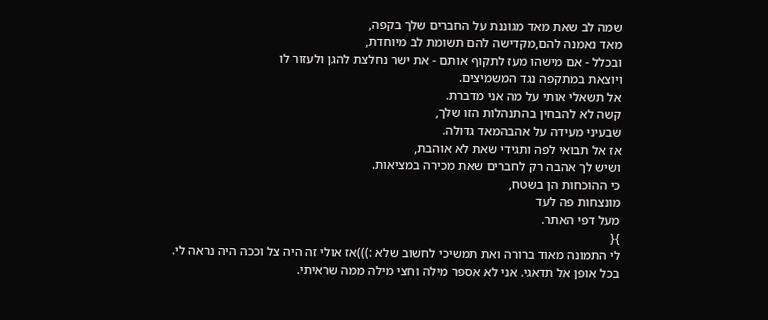שמה לב שאת מאד מגוננת על החברים שלך בקפה,
מאד נאמנה להם,מקדישה להם תשומת לב מיוחדת,
ובכלל - אם מישהו מעז לתקוף אותם - את ישר נחלצת להגן ולעזור לו
ויוצאת במתקפה נגד המשמיצים.
אל תשאלי אותי על מה אני מדברת.
קשה לא להבחין בהתנהלות הזו שלך,
שבעיני מעידה על אהבהמאד גדולה.
אז אל תבואי לפה ותגידי שאת לא אוהבת,
ושיש לך אהבה רק לחברים שאת מכירה במציאות.
כי ההוכחות הן בשטח,
מונצחות פה לעד
מעל דפי האתר.
}{
לי התמונה מאוד ברורה ואת תמשיכי לחשוב שלא :)))אז אולי זה היה צל וככה היה נראה לי.
בכל אופן אל תדאגי. אני לא אספר מילה וחצי מילה ממה שראיתי.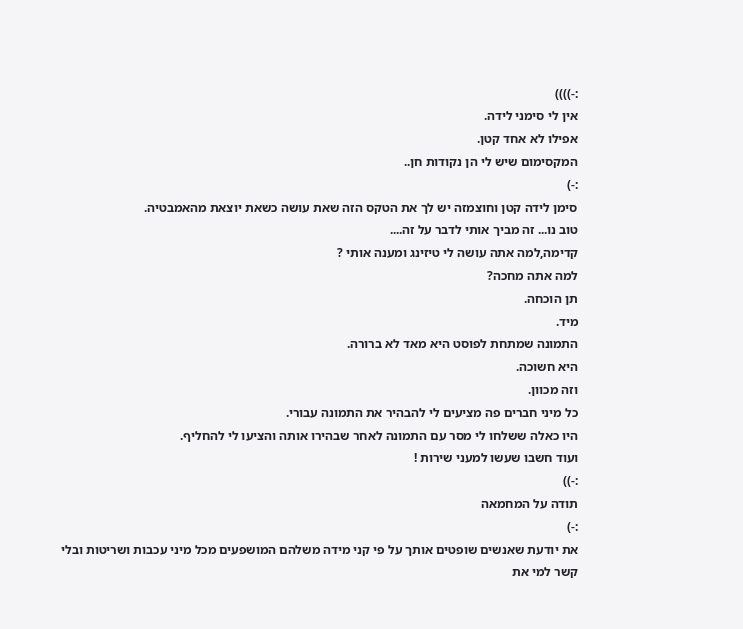:-))))
אין לי סימני לידה.
אפילו לא אחד קטן.
המקסימום שיש לי הן נקודות חן..
:-)
סימן לידה קטן וחוצמזה יש לך את הטקס הזה שאת עושה כשאת יוצאת מהאמבטיה.
טוב נו... זה מביך אותי לדבר על זה....
קדימה,למה אתה עושה לי טיזינג ומענה אותי ?
למה אתה מחכה?
תן הוכחה.
מיד.
התמונה שמתחת לפוסט היא מאד לא ברורה.
היא חשוכה.
וזה מכוון.
כל מיני חברים פה מציעים לי להבהיר את התמונה עבורי.
היו כאלה ששלחו לי מסר עם התמונה לאחר שבהירו אותה והציעו לי להחליף.
ועוד חשבו שעשו למעני שירות !
:-))
תודה על המחמאה
:-)
את יודעת שאנשים שופטים אותך על פי קני מידה משלהם המושפעים מכל מיני עכבות ושריטות ובלי קשר למי את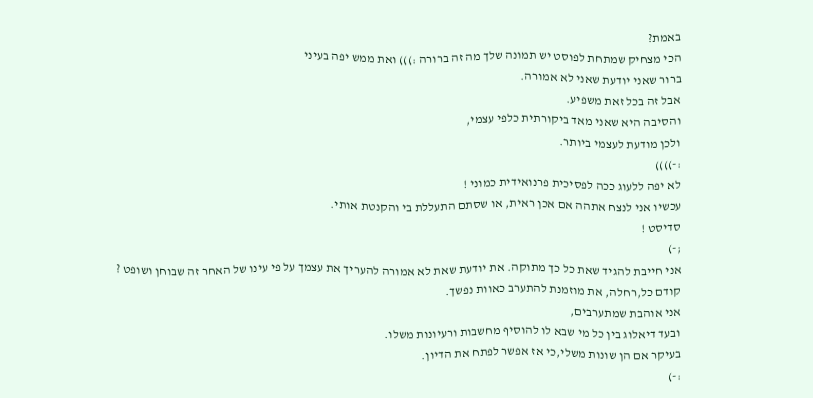באמת?
הכי מצחיק שמתחת לפוסט יש תמונה שלך מה זה ברורה :))) ואת ממש יפה בעיני
ברור שאני יודעת שאני לא אמורה.
אבל זה בכל זאת משפיע.
והסיבה היא שאני מאד ביקורתית כלפי עצמי,
ולכן מודעת לעצמי ביותר.
:-))))
לא יפה ללעוג ככה לפסיכית פרנואידית כמוני !
עכשיו אני לנצח אתהה אם אכן ראית, או שסתם התעללת בי והקנטת אותי.
סדיסט !
;-)
אני חייבת להגיד שאת כל כך מתוקה. את יודעת שאת לא אמורה להעריך את עצמך על פי עינו של האחר זה שבוחן ושופט ?
קודם כל,רחלה, את מוזמנת להתערב כאוות נפשך.
אני אוהבת שמתערבים,
ובעד דיאלוג בין כל מי שבא לו להוסיף מחשבות ורעיונות משלו.
בעיקר אם הן שונות משלי,כי אז אפשר לפתח את הדיון.
:-)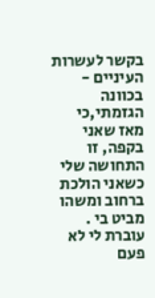בקשר לעשרות העיניים - בכוונה הגזמתי,כי מאז שאני בקפה, זו התחושה שלי כשאני הולכת ברחוב ומשהו מביט בי .
עוברת לי לא פעם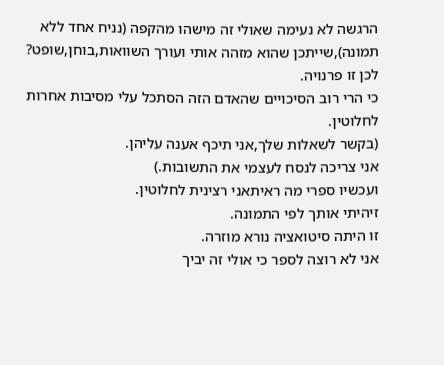הרגשה לא נעימה שאולי זה מישהו מהקפה (נניח אחד ללא תמונה),שייתכן שהוא מזהה אותי ועורך השוואות,בוחן,שופט?
לכן זו פרנויה.
כי הרי רוב הסיכויים שהאדם הזה הסתכל עלי מסיבות אחרות לחלוטין.
(בקשר לשאלות שלך,אני תיכף אענה עליהן.
אני צריכה לנסח לעצמי את התשובות.)
ועכשיו ספרי מה ראיתאני רצינית לחלוטין.
זיהיתי אותך לפי התמונה.
זו היתה סיטואציה נורא מוזרה.
אני לא רוצה לספר כי אולי זה יביך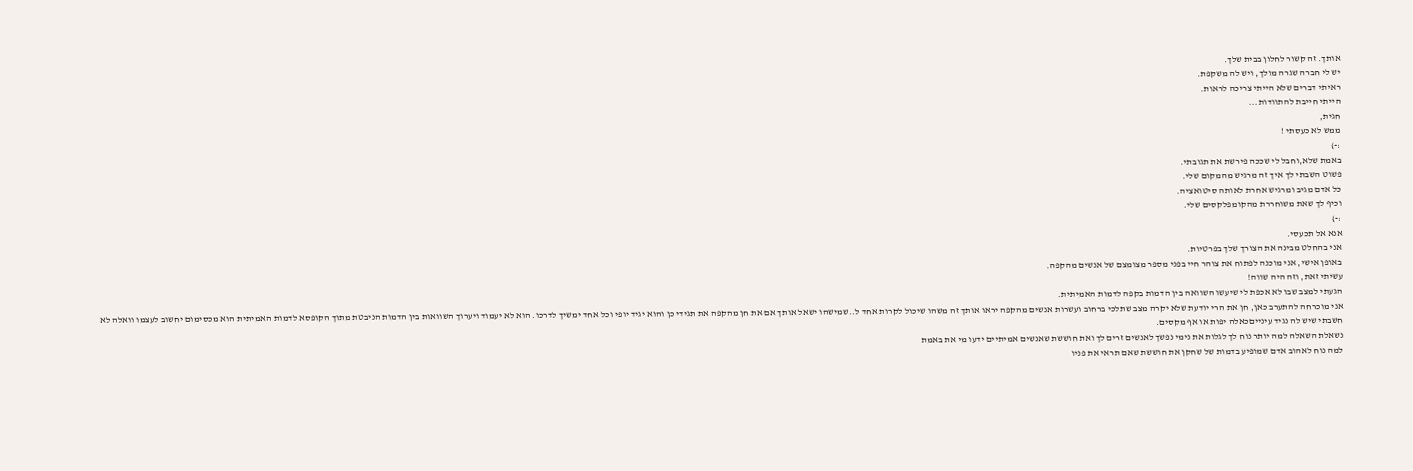אותך. זה קשור לחלון בבית שלך.
יש לי חברה שגרה מולך, ויש לה משקפת.
ראיתי דברים שלא הייתי צריכה לראות.
הייתי חייבת להתוודות...
חגית,
ממש לא כעסתי !
:-)
באמת שלא,וחבל לי שככה פירשת את תגובתי.
פשוט השבתי לך איך זה מרגיש מהמקום שלי.
כל אדם מגיב ומרגיש אחרת לאותה סיטואציה.
וכיף לך שאת משוחררת מהקומפלקסים שלי.
:-)
אנא אל תכעסי.
אני בהחלט מבינה את הצורך שלך בפרטיות.
באופן אישי, אני מוכנה לפתוח את צוהר חיי בפני מספר מצומצם של אנשים מהקפה.
עשיתי זאת, וזה היה שווה!
הגעתי למצב שבו לא אכפת לי שיעשו השוואה בין הדמות בקפה לדמות האמיתית.
אני מוכרחה להתערב כאן, חן את הרי יודעת שלא יקרה מצב שתלכי ברחוב ועשרות אנשים מהקפה יראו אותך זה משהו שיכול לקרות אחד ל..שמישהו ישאל אותך אם את חן מהקפה את תגידי כן והוא יגיד יופי וכל אחד ימשיך לדרכו. הוא לא יעמוד ויערוך השוואות בין הדמות הניבטת מתוך הקופסא לדמות האמיתית הוא מכסימום יחשוב לעצמו וואלה לא חשבתי שיש לה נגיד עינייםכאלה יפות או אף מקסים.
נשאלת השאלה למה יותר נוח לך לגלות את נימי נפשך לאנשים זרים לך ואת חוששת שאנשים אמיתיים ידעו מי את באמת
למה נוח לאהוב אדם שמופיע בדמות של שחקן את חוששת שאם תראי את פניו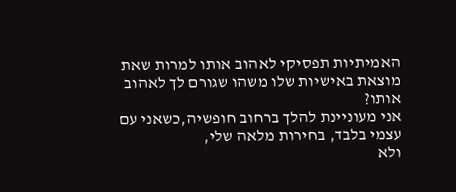האמיתיות תפסיקי לאהוב אותו למרות שאת מוצאת באישיות שלו משהו שגורם לך לאהוב אותו?
אני מעוניינת להלך ברחוב חופשיה,כשאני עם עצמי בלבד, בחירות מלאה שלי,
ולא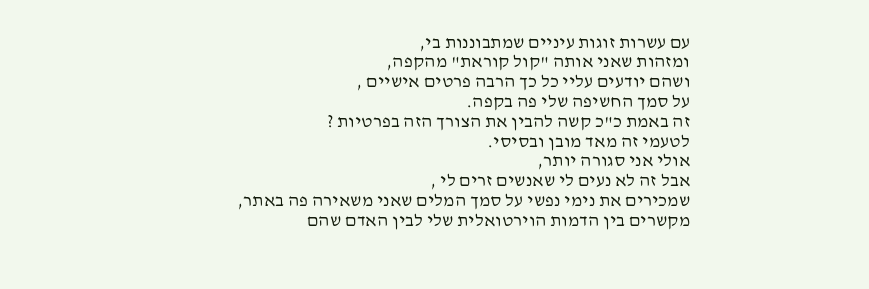עם עשרות זוגות עיניים שמתבוננות בי,
ומזהות שאני אותה "קול קוראת" מהקפה,
ושהם יודעים עליי כל כך הרבה פרטים אישיים ,
על סמך החשיפה שלי פה בקפה.
זה באמת כ"כ קשה להבין את הצורך הזה בפרטיות ?
לטעמי זה מאד מובן ובסיסי.
אולי אני סגורה יותר,
אבל זה לא נעים לי שאנשים זרים לי ,
שמכירים את נימי נפשי על סמך המלים שאני משאירה פה באתר,
מקשרים בין הדמות הוירטואלית שלי לבין האדם שהם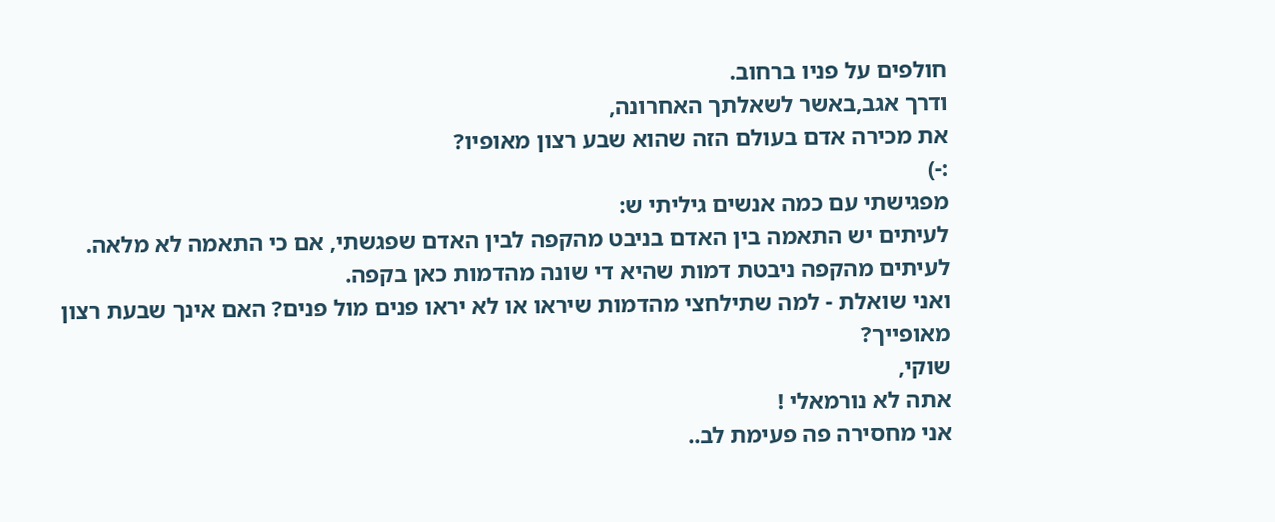חולפים על פניו ברחוב.
ודרך אגב,באשר לשאלתך האחרונה,
את מכירה אדם בעולם הזה שהוא שבע רצון מאופיו?
:-)
מפגישתי עם כמה אנשים גיליתי ש:
לעיתים יש התאמה בין האדם בניבט מהקפה לבין האדם שפגשתי, אם כי התאמה לא מלאה.
לעיתים מהקפה ניבטת דמות שהיא די שונה מהדמות כאן בקפה.
ואני שואלת - למה שתילחצי מהדמות שיראו או לא יראו פנים מול פנים? האם אינך שבעת רצון מאופייך?
שוקי,
אתה לא נורמאלי !
אני מחסירה פה פעימת לב..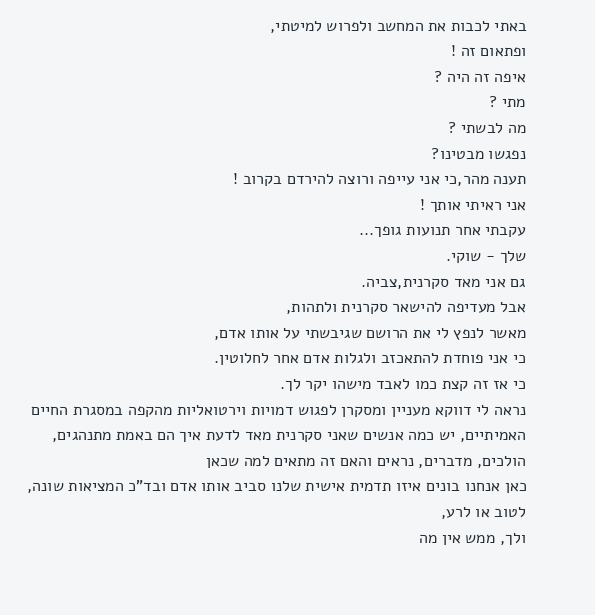באתי לכבות את המחשב ולפרוש למיטתי,
ופתאום זה !
איפה זה היה ?
מתי ?
מה לבשתי ?
נפגשו מבטינו?
תענה מהר,כי אני עייפה ורוצה להירדם בקרוב !
אני ראיתי אותך !
עקבתי אחר תנועות גופך...
שלך - שוקי.
גם אני מאד סקרנית,צביה.
אבל מעדיפה להישאר סקרנית ולתהות,
מאשר לנפץ לי את הרושם שגיבשתי על אותו אדם,
כי אני פוחדת להתאכזב ולגלות אדם אחר לחלוטין.
כי אז זה קצת כמו לאבד מישהו יקר לך.
נראה לי דווקא מעניין ומסקרן לפגוש דמויות וירטואליות מהקפה במסגרת החיים האמיתיים, יש כמה אנשים שאני סקרנית מאד לדעת איך הם באמת מתנהגים, הולכים, מדברים, נראים והאם זה מתאים למה שכאן
כאן אנחנו בונים איזו תדמית אישית שלנו סביב אותו אדם ובד"כ המציאות שונה, לטוב או לרע,
ולך, ממש אין מה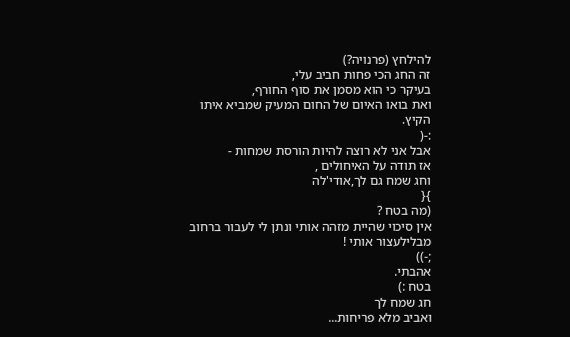להילחץ (פרנויה?)
זה החג הכי פחות חביב עלי,
בעיקר כי הוא מסמן את סוף החורף,
ואת בואו האיום של החום המעיק שמביא איתו הקיץ.
:-(
אבל אני לא רוצה להיות הורסת שמחות -
אז תודה על האיחולים ,
וחג שמח גם לך,אודי'לה
}{
(מה בטח ?
אין סיכוי שהיית מזהה אותי ונתן לי לעבור ברחוב מבלילעצור אותי !
;-))
אהבתי.
בטח :)
חג שמח לך
ואביב מלא פריחות...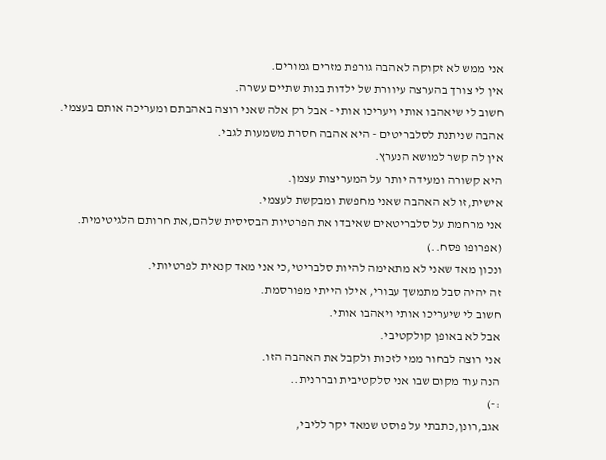אני ממש לא זקוקה לאהבה גורפת מזרים גמורים.
אין לי צורך בהערצה עיוורת של ילדות בנות שתיים עשרה.
חשוב לי שיאהבו אותי ויעריכו אותי - אבל רק אלה שאני רוצה באהבתם ומעריכה אותם בעצמי.
אהבה שניתנת לסלבריטים - היא אהבה חסרת משמעות לגבי.
אין לה קשר למושא הנערץ.
היא קשורה ומעידה יותר על המעריצות עצמן.
אישית,זו לא האהבה שאני מחפשת ומבקשת לעצמי.
אני מרחמת על סלבריטאים שאיבדו את הפרטיות הבסיסית שלהם,את חרותם הלגיטימית.
(אפרופו פסח..)
ונכון מאד שאני לא מתאימה להיות סלבריטי,כי אני מאד קנאית לפרטיותי.
זה יהיה סבל מתמשך עבורי, אילו הייתי מפורסמת.
חשוב לי שיעריכו אותי ויאהבו אותי.
אבל לא באופן קולקטיבי.
אני רוצה לבחור ממי לזכות ולקבל את האהבה הזו.
הנה עוד מקום שבו אני סלקטיבית ובררנית..
:-)
אגב,רונן,כתבתי על פוסט שמאד יקר לליבי,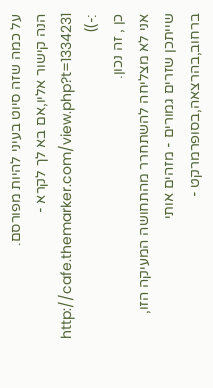על כמה שזה סיוט בעיני להיות מפורסם.
הנה קישור אליו,אם בא לך לקרא -
http://cafe.themarker.com/view.php?t=1334231
:-))
כן , זה נכון.
אני לא מצליחה להשתחרר מהתחושה המעיקה הזו,
שייתכן שזרים גמורים - מזהים אותי ברחוב,בהרצאה,בסופרמרקט -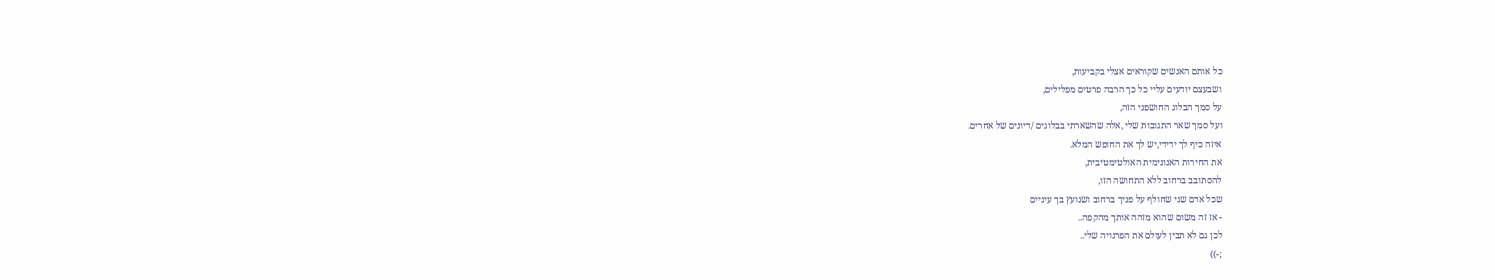כל אותם האנשים שקוראים אצלי בקביעות,
ושבעצם יודעים עליי כל כך הרבה פרטים מפלילים,
על סמך הבלוג החושפני הזה,
ועל סמך שאר התגובות שלי ,אלה שהשארתי בבלוגים /דיונים של אחרים.
איזה כיף לך ידידי,יש לך את החופש המלא.
את החירות האנונימית האולטימטיבית,
להסתובב ברחוב ללא התחושה הזו,
שכל אדם שני שחולף על פניך ברחוב ושנועץ בך עיניים
- אז זה משום שהוא מזהה אותך מהקפה..
לכן גם לא תבין לעולם את הפרנויה שלי..
;-))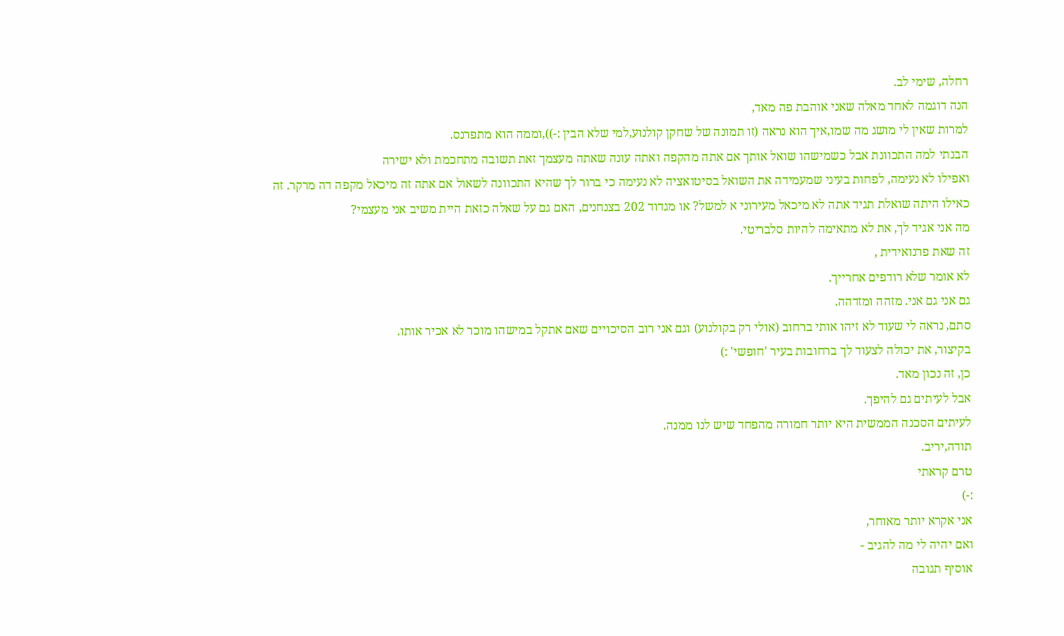רחלה, שימי לב.
הנה דוגמה לאחד מאלה שאני אוהבת פה מאד,
למרות שאין לי מושג מה שמו,איך הוא נראה (זו תמונה של שחקן קולנוע,למי שלא הבין :-)),וממה הוא מתפרנס.
הבנתי למה התכוונת אבל כשמישהו שואל אותך אם אתה מהקפה ואתה עונה שאתה מעצמך זאת תשובה מתחכמת ולא ישירה
ואפילו לא נעימה, לפחות בעיני שמעמידה את השואל בסיטואציה לא נעימה כי ברור לך שהיא התכוונה לשאול אם אתה זה מיכאל מקפה דה מרקר. זה כאילו היתה שואלת תגיד אתה לא מיכאל מעירוני א למשל? או מגדוד 202 בצנחנים, האם גם על שאלה כזאת היית משיב אני מעצמי?
מה אני אגיד לך, את לא מתאימה להיות סלבריטי.
זה שאת פרנואידית ,
לא אומר שלא רודפים אחרייך.
גם אני גם אני. מזהה ומזדהה.
סתם, נראה לי שעוד לא זיהו אותי ברחוב (אולי רק בקולנוע) וגם אני רוב הסיכויים שאם אתקל במישהו מוכר לא אכיר אותו.
בקיצור, את יכולה לצעוד לך ברחובות בעיר 'חופשי' :)
כן, זה נכון מאד.
אבל לעיתים גם להיפך.
לעיתים הסכנה הממשית היא יותר חמורה מהפחד שיש לנו ממנה.
תודה,יריב.
טרם קראתי
:-)
אני אקרא יותר מאוחר,
ואם יהיה לי מה להגיב -
אוסיף תגובה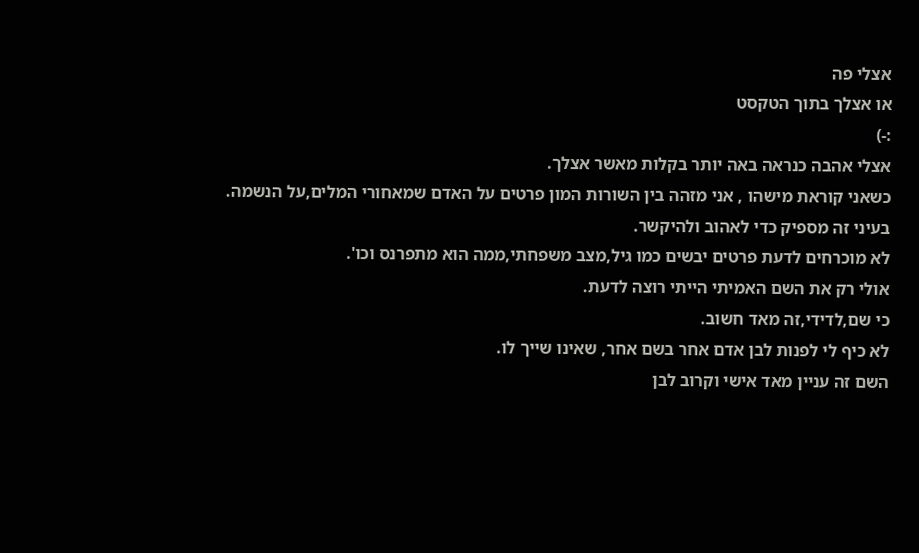אצלי פה
או אצלך בתוך הטקסט
:-)
אצלי אהבה כנראה באה יותר בקלות מאשר אצלך.
כשאני קוראת מישהו , אני מזהה בין השורות המון פרטים על האדם שמאחורי המלים,על הנשמה.
בעיני זה מספיק כדי לאהוב ולהיקשר.
לא מוכרחים לדעת פרטים יבשים כמו גיל,מצב משפחתי,ממה הוא מתפרנס וכו'.
אולי רק את השם האמיתי הייתי רוצה לדעת.
כי שם,לדידי,זה מאד חשוב.
לא כיף לי לפנות לבן אדם אחר בשם אחר, שאינו שייך לו.
השם זה עניין מאד אישי וקרוב לבן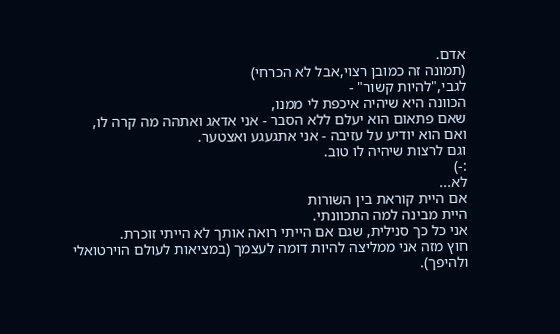אדם.
(תמונה זה כמובן רצוי,אבל לא הכרחי)
לגבי,"להיות קשור" -
הכוונה היא שיהיה איכפת לי ממנו,
שאם פתאום הוא יעלם ללא הסבר - אני אדאג ואתהה מה קרה לו,
ואם הוא יודיע על עזיבה - אני אתגעגע ואצטער.
וגם לרצות שיהיה לו טוב.
:-)
לא...
אם היית קוראת בין השורות
היית מבינה למה התכוונתי.
אני כל כך סנילית, שגם אם הייתי רואה אותך לא הייתי זוכרת.
חוץ מזה אני ממליצה להיות דומה לעצמך (במציאות לעולם הוירטואלי ולהיפך).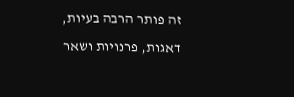זה פותר הרבה בעיות, דאגות, פרנויות ושאר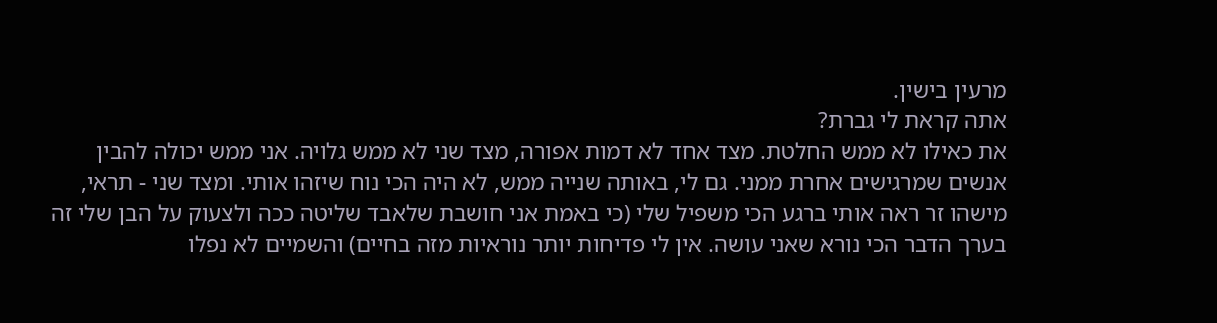מרעין בישין.
אתה קראת לי גברת?
את כאילו לא ממש החלטת. מצד אחד לא דמות אפורה, מצד שני לא ממש גלויה. אני ממש יכולה להבין אנשים שמרגישים אחרת ממני. גם לי, באותה שנייה ממש, לא היה הכי נוח שיזהו אותי. ומצד שני - תראי, מישהו זר ראה אותי ברגע הכי משפיל שלי (כי באמת אני חושבת שלאבד שליטה ככה ולצעוק על הבן שלי זה בערך הדבר הכי נורא שאני עושה. אין לי פדיחות יותר נוראיות מזה בחיים) והשמיים לא נפלו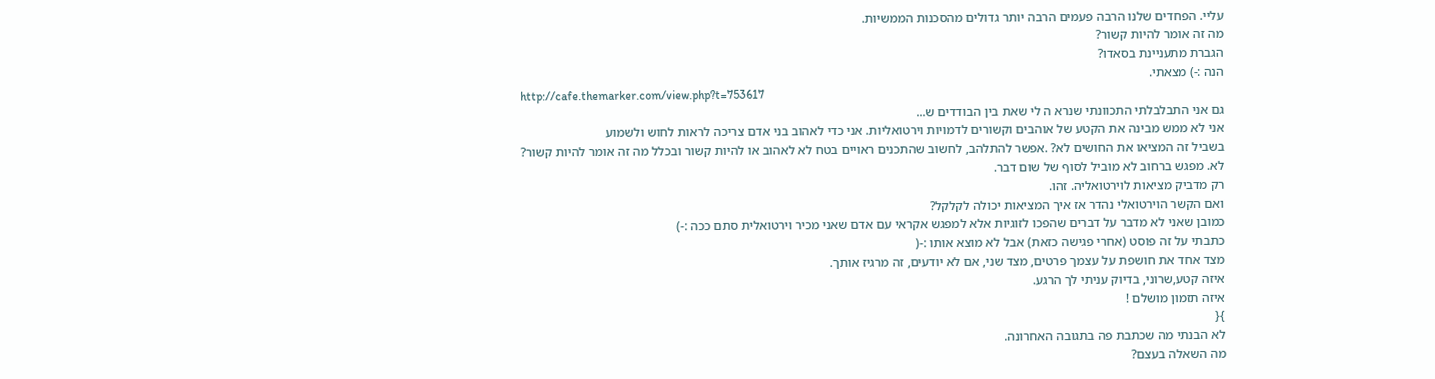עליי. הפחדים שלנו הרבה פעמים הרבה יותר גדולים מהסכנות הממשיות.
מה זה אומר להיות קשור?
הגברת מתעניינת בסאדו?
הנה :-) מצאתי.
http://cafe.themarker.com/view.php?t=753617
גם אני התבלבלתי התכוונתי שנרא ה לי שאת בין הבודדים ש...
אני לא ממש מבינה את הקטע של אוהבים וקשורים לדמויות וירטואליות. אני כדי לאהוב בני אדם צריכה לראות לחוש ולשמוע
בשביל זה המציאו את החושים לא? .אפשר להתלהב, לחשוב שהתכנים ראויים בטח לא לאהוב או להיות קשור ובכלל מה זה אומר להיות קשור?
לא. מפגש ברחוב לא מוביל לסוף של שום דבר.
רק מדביק מציאות לוירטואליה. זהו.
ואם הקשר הוירטואלי נהדר אז איך המציאות יכולה לקלקל?
כמובן שאני לא מדבר על דברים שהפכו לזוגיות אלא למפגש אקראי עם אדם שאני מכיר וירטואלית סתם ככה :-)
כתבתי על זה פוסט (אחרי פגישה כזאת) אבל לא מוצא אותו :-(
מצד אחד את חושפת על עצמך פרטים, מצד שני, אם לא יודעים, זה מרגיז אותך.
איזה קטע,שרוני, בדיוק עניתי לך הרגע.
איזה תזמון מושלם !
}{
לא הבנתי מה שכתבת פה בתגובה האחרונה.
מה השאלה בעצם?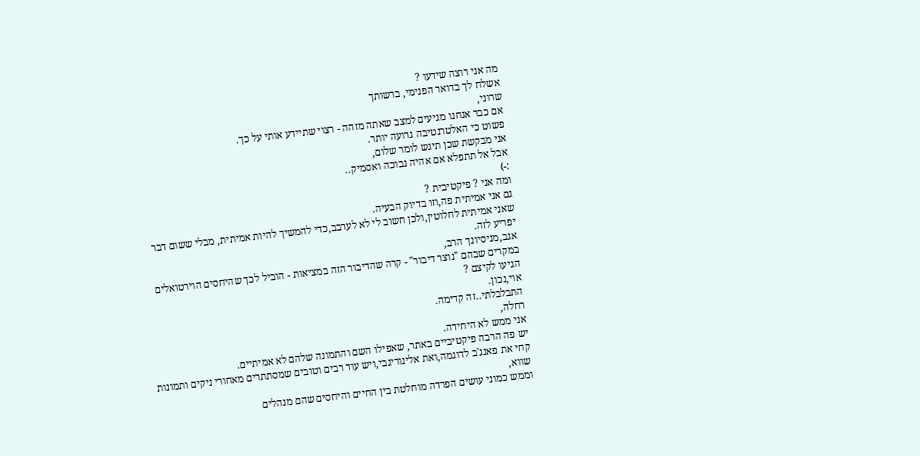מה אני רוצה שידעו ?
אשלח לך בדואר הפנימי, ברשותך
שרוני,
אם כבר אנחנו מגיעים למצב שאתה מזהה - רצוי שתיידע אותי על כך.
פשוט כי האלטרנטיבה גרועה יותר.
אני מבקשת שכן תיגש לומר שלום,
אבל אל תתפלא אם אהיה נבוכה ואסמיק..
:-)
ומה אני ? פיקטיבית ?
גם אני אמיתית פה,וזו בדיוק הבעיה.
שאני אמיתית לחלוטין,ולכן חשוב לי לא לערבב,כדי להמשיך להיות אמיתית, מבלי ששום דבר יפריע לזה.
אגב,מניסיונך הרב,
במקרים שבהם "נוצר דיבור" - קרה שהדיבור הזה במציאות - הוביל לכך שהיחסים הוירטואלים הגיעו לקיצם ?
אוי,נכון.
התבלבלתי..זה קדימה.
רחלה,
אני ממש לא היחידה.
יש פה הרבה פיקטיביים באתר, שאפילו השם והתמונה שלהם לא אמיתיים.
קחי את פאנג'ב לדוגמה,ואת אלינוריגבי,ויש עוד רבים וטובים שמסתתרים מאחורי ניקים ותמונות שווא,
וממש כמוני עושים הפרדה מוחלטת בין החיים והיחסים שהם מנהלים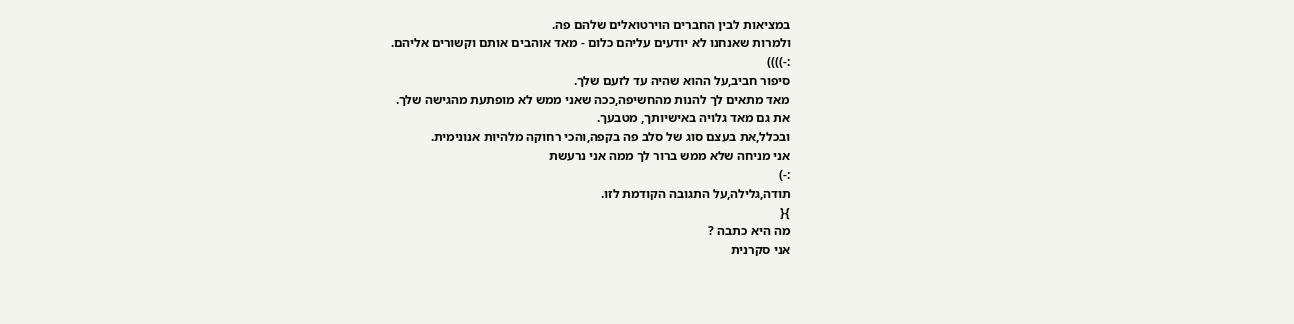במציאות לבין החברים הוירטואלים שלהם פה.
ולמרות שאנחנו לא יודעים עליהם כלום - מאד אוהבים אותם וקשורים אליהם.
:-))))
סיפור חביב,על ההוא שהיה עד לזעם שלך.
מאד מתאים לך להנות מהחשיפה,ככה שאני ממש לא מופתעת מהגישה שלך.
את גם מאד גלויה באישיותך, מטבעך.
ובכלל,את בעצם סוג של סלב פה בקפה,והכי רחוקה מלהיות אנונימית.
אני מניחה שלא ממש ברור לך ממה אני נרעשת
:-)
תודה,גלילה,על התגובה הקודמת לזו.
}{
מה היא כתבה ?
אני סקרנית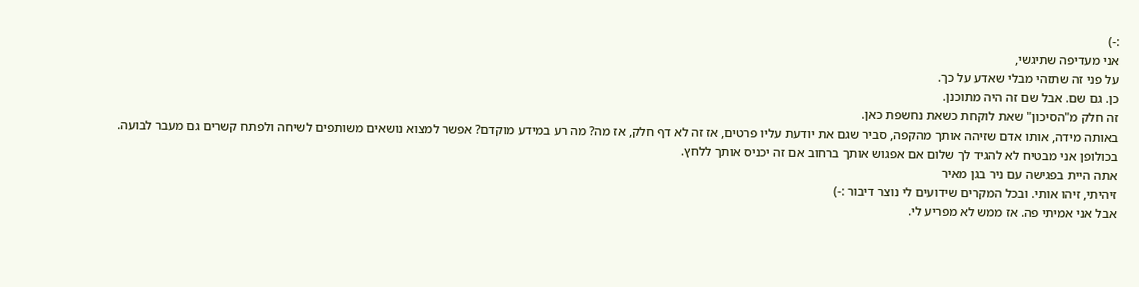:-)
אני מעדיפה שתיגשי,
על פני זה שתזהי מבלי שאדע על כך.
כן. גם שם. אבל שם זה היה מתוכנן.
זה חלק מ"הסיכון" שאת לוקחת כשאת נחשפת כאן.
באותה מידה, אותו אדם שזיהה אותך מהקפה, סביר שגם את יודעת עליו פרטים, אז זה לא דף חלק, אז מה? מה רע במידע מוקדם? אפשר למצוא נושאים משותפים לשיחה ולפתח קשרים גם מעבר לבועה.
בכולופן אני מבטיח לא להגיד לך שלום אם אפגוש אותך ברחוב אם זה יכניס אותך ללחץ.
אתה היית בפגישה עם ניר בגן מאיר
זיהיתי, זיהו אותי. ובכל המקרים שידועים לי נוצר דיבור :-)
אבל אני אמיתי פה. אז ממש לא מפריע לי.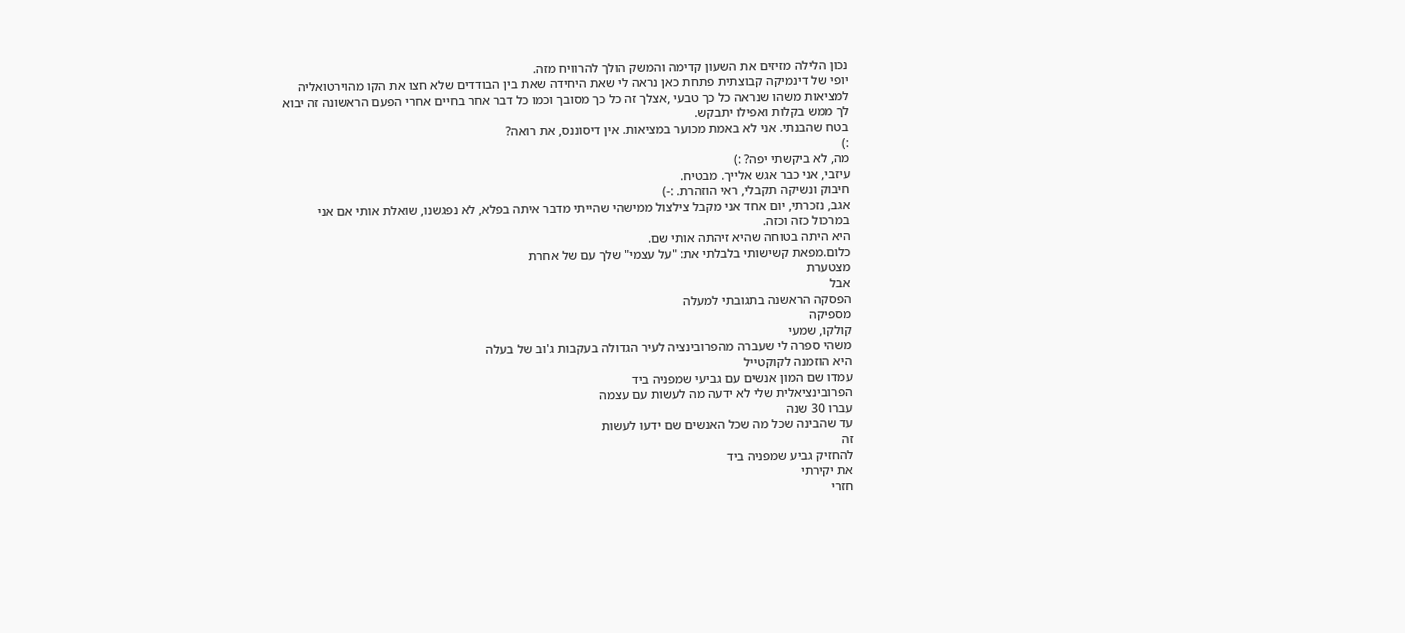נכון הלילה מזיזים את השעון קדימה והמשק הולך להרוויח מזה.
יופי של דינמיקה קבוצתית פתחת כאן נראה לי שאת היחידה שאת בין הבודדים שלא חצו את הקו מהוירטואליה למציאות משהו שנראה כל כך טבעי ,אצלך זה כל כך מסובך וכמו כל דבר אחר בחיים אחרי הפעם הראשונה זה יבוא לך ממש בקלות ואפילו יתבקש.
בטח שהבנתי. אני לא באמת מכוער במציאות. אין דיסוננס, את רואה?
:)
מה, לא ביקשתי יפה? :)
עיזבי, אני כבר אגש אלייך. מבטיח.
חיבוק ונשיקה תקבלי, ראי הוזהרת. :-)
אגב, נזכרתי, יום אחד אני מקבל צילצול ממישהי שהייתי מדבר איתה בפלא, לא נפגשנו, שואלת אותי אם אני במרכול כזה וכזה.
היא היתה בטוחה שהיא זיהתה אותי שם.
כלום.מפאת קשישותי בלבלתי את: "על עצמי" שלך עם של אחרת
מצטערת
אבל
הפסקה הראשנה בתגובתי למעלה
מספיקה
קולקו, שמעי
משהי ספרה לי שעברה מהפרובינציה לעיר הגדולה בעקבות ג'וב של בעלה
היא הוזמנה לקוקטייל
עמדו שם המון אנשים עם גביעי שמפניה ביד
הפרובינציאלית שלי לא ידעה מה לעשות עם עצמה
עברו 30 שנה
עד שהבינה שכל מה שכל האנשים שם ידעו לעשות
זה
להחזיק גביע שמפניה ביד
את יקירתי
חזרי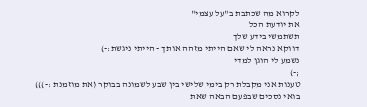לקרוא מה שכתבת ב"על עצמי"
את יודעת הכל
תשתמשי בידע שלך
דווקא נראה לי שאם הייתי מזהה אותך - הייתי ניגשת:-)
נשמע לי הוגן למדי
;-)
טענות אני מקבלת רק בימי שלישי בין שבע לשמונה בבוקר (את מוזמנת :-)))
בואי נסכים שבפעם הבאה שאת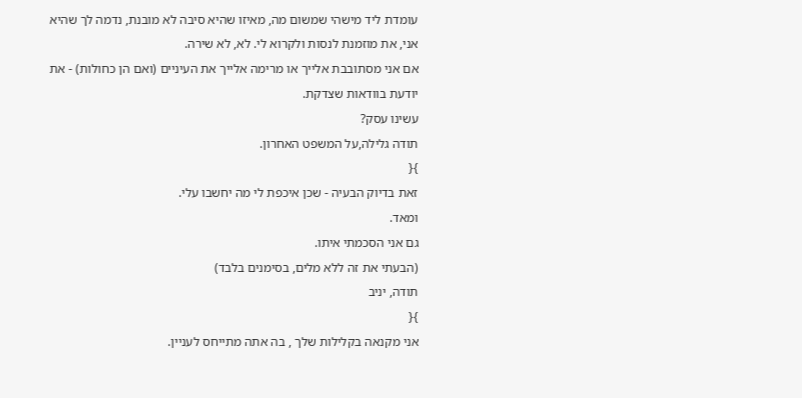עומדת ליד מישהי שמשום מה, מאיזו שהיא סיבה לא מובנת, נדמה לך שהיא אני, את מוזמנת לנסות ולקרוא לי. לא, לא שירה.
אם אני מסתובבת אלייך או מרימה אלייך את העיניים (ואם הן כחולות) - את יודעת בוודאות שצדקת.
עשינו עסק?
תודה גלילה,על המשפט האחרון.
}{
זאת בדיוק הבעיה - שכן איכפת לי מה יחשבו עלי.
ומאד.
גם אני הסכמתי איתו.
(הבעתי את זה ללא מלים, בסימנים בלבד)
תודה, יניב
}{
אני מקנאה בקלילות שלך , בה אתה מתייחס לעניין.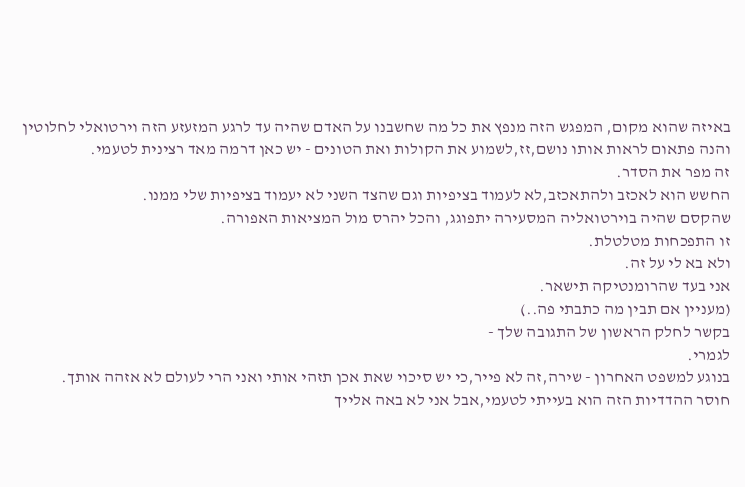באיזה שהוא מקום, המפגש הזה מנפץ את כל מה שחשבנו על האדם שהיה עד לרגע המזעזע הזה וירטואלי לחלוטין והנה פתאום לראות אותו נושם,זז,לשמוע את הקולות ואת הטונים - יש כאן דרמה מאד רצינית לטעמי.
זה מפר את הסדר.
החשש הוא לאכזב ולהתאכזב,לא לעמוד בציפיות וגם שהצד השני לא יעמוד בציפיות שלי ממנו.
שהקסם שהיה בוירטואליה המסעירה יתפוגג, והכל יהרס מול המציאות האפורה.
זו התפכחות מטלטלת.
ולא בא לי על זה.
אני בעד שהרומנטיקה תישאר.
(מעניין אם תבין מה כתבתי פה..)
בקשר לחלק הראשון של התגובה שלך -
לגמרי.
בנוגע למשפט האחרון - שירה,זה לא פייר,כי יש סיכוי שאת אכן תזהי אותי ואני הרי לעולם לא אזהה אותך.
חוסר ההדדיות הזה הוא בעייתי לטעמי,אבל אני לא באה אלייך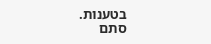בטענות.
סתם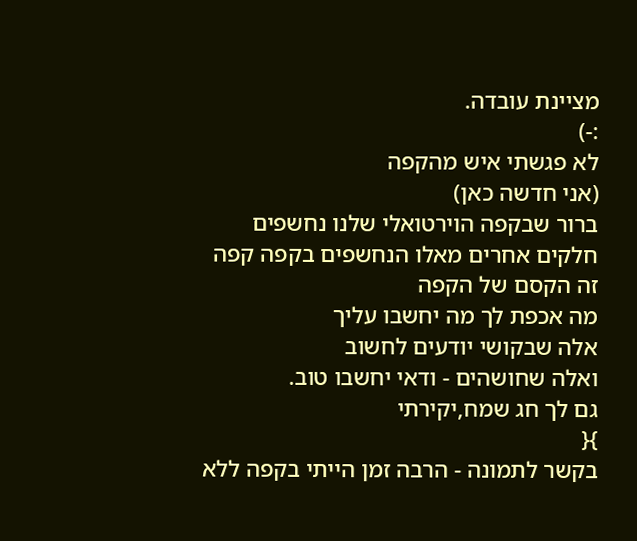מציינת עובדה.
:-)
לא פגשתי איש מהקפה
(אני חדשה כאן)
ברור שבקפה הוירטואלי שלנו נחשפים חלקים אחרים מאלו הנחשפים בקפה קפה
זה הקסם של הקפה
מה אכפת לך מה יחשבו עליך
אלה שבקושי יודעים לחשוב
ואלה שחושהים - ודאי יחשבו טוב.
גם לך חג שמח,יקירתי
}{
בקשר לתמונה - הרבה זמן הייתי בקפה ללא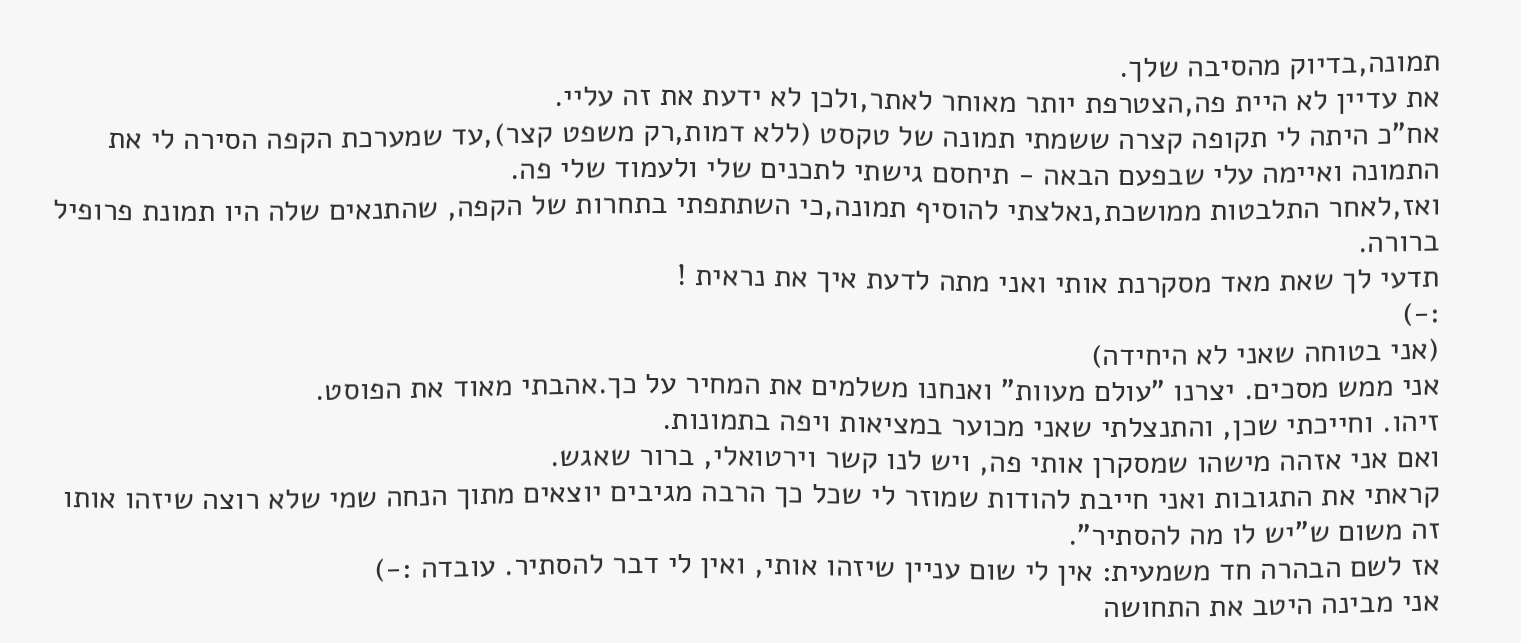תמונה,בדיוק מהסיבה שלך.
את עדיין לא היית פה,הצטרפת יותר מאוחר לאתר,ולכן לא ידעת את זה עליי.
אח"כ היתה לי תקופה קצרה ששמתי תמונה של טקסט (ללא דמות,רק משפט קצר),עד שמערכת הקפה הסירה לי את התמונה ואיימה עלי שבפעם הבאה - תיחסם גישתי לתכנים שלי ולעמוד שלי פה.
ואז,לאחר התלבטות ממושכת,נאלצתי להוסיף תמונה,כי השתתפתי בתחרות של הקפה, שהתנאים שלה היו תמונת פרופיל ברורה.
תדעי לך שאת מאד מסקרנת אותי ואני מתה לדעת איך את נראית !
:-)
(אני בטוחה שאני לא היחידה)
אני ממש מסכים. יצרנו "עולם מעוות" ואנחנו משלמים את המחיר על כך.אהבתי מאוד את הפוסט.
זיהו. וחייכתי שכן, והתנצלתי שאני מכוער במציאות ויפה בתמונות.
ואם אני אזהה מישהו שמסקרן אותי פה, ויש לנו קשר וירטואלי, ברור שאגש.
קראתי את התגובות ואני חייבת להודות שמוזר לי שכל כך הרבה מגיבים יוצאים מתוך הנחה שמי שלא רוצה שיזהו אותו זה משום ש"יש לו מה להסתיר".
אז לשם הבהרה חד משמעית: אין לי שום עניין שיזהו אותי, ואין לי דבר להסתיר. עובדה :-)
אני מבינה היטב את התחושה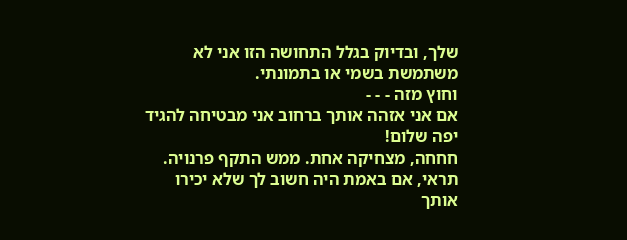שלך, ובדיוק בגלל התחושה הזו אני לא משתמשת בשמי או בתמונתי.
וחוץ מזה - - -
אם אני אזהה אותך ברחוב אני מבטיחה להגיד יפה שלום!
חחחה, מצחיקה אחת. ממש התקף פרנויה.
תראי, אם באמת היה חשוב לך שלא יכירו אותך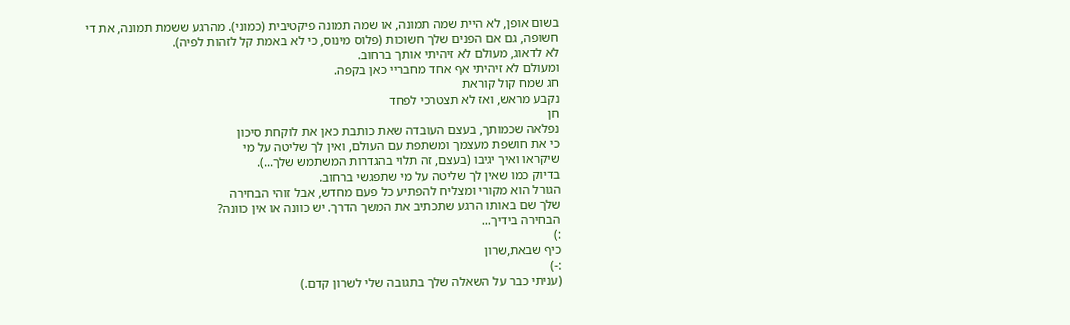בשום אופן, לא היית שמה תמונה, או שמה תמונה פיקטיבית (כמוני). מהרגע ששמת תמונה, את די חשופה, גם אם הפנים שלך חשוכות (פלוס מינוס, כי לא באמת קל לזהות לפיה).
לא לדאוג, מעולם לא זיהיתי אותך ברחוב.
ומעולם לא זיהיתי אף אחד מחבריי כאן בקפה.
חג שמח קול קוראת
נקבע מראש, ואז לא תצטרכי לפחד
חן
נפלאה שכמותך, בעצם העובדה שאת כותבת כאן את לוקחת סיכון
כי את חושפת מעצמך ומשתפת עם העולם, ואין לך שליטה על מי
שיקראו ואיך יגיבו (בעצם, זה תלוי בהגדרות המשתמש שלך...).
בדיוק כמו שאין לך שליטה על מי שתפגשי ברחוב.
הגורל הוא מקורי ומצליח להפתיע כל פעם מחדש, אבל זוהי הבחירה
שלך שם באותו הרגע שתכתיב את המשך הדרך. יש כוונה או אין כוונה?
הבחירה בידיך...
:)
כיף שבאת,שרון
:-)
(עניתי כבר על השאלה שלך בתגובה שלי לשרון קדם.)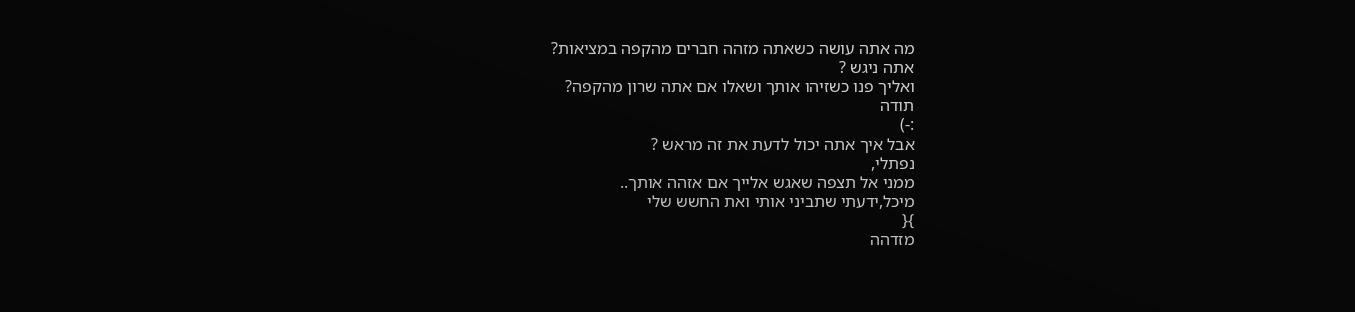מה אתה עושה כשאתה מזהה חברים מהקפה במציאות?
אתה ניגש ?
ואליך פנו כשזיהו אותך ושאלו אם אתה שרון מהקפה?
תודה
:-)
אבל איך אתה יכול לדעת את זה מראש ?
נפתלי,
ממני אל תצפה שאגש אלייך אם אזהה אותך..
מיכל,ידעתי שתביני אותי ואת החשש שלי
}{
מזדהה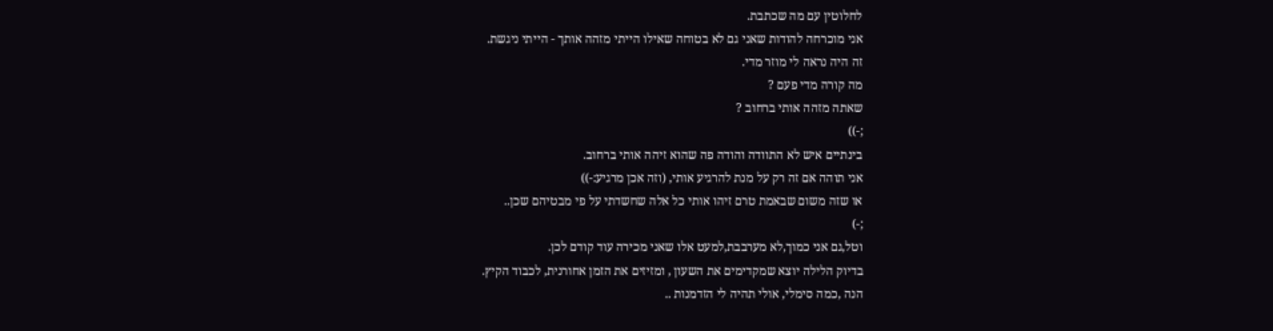לחלוטין עם מה שכתבת.
אני מוכרחה להודות שאני גם לא בטוחה שאילו הייתי מזהה אותך - הייתי ניגשת.
זה היה נראה לי מוזר מדי.
מה קורה מדי פעם ?
שאתה מזהה אותי ברחוב ?
;-))
בינתיים איש לא התוודה והודה פה שהוא זיהה אותי ברחוב.
אני תוהה אם זה רק על מנת להרגיע אותי, (וזה אכן מרגיע:-))
או שזה משום שבאמת טרם זיהו אותי כל אלה שחשדתי על פי מבטיהם שכן..
;-)
וטל,גם אני כמוך,לא מערבבת,למעט אלו שאני מכירה עוד קודם לכן.
בדיוק הלילה יוצא שמקדימים את השעון , ומזיזים את הזמן אחורנית, לכבוד הקיץ.
הנה ,כמה סימלי, אולי תהיה לי הזדמנות ..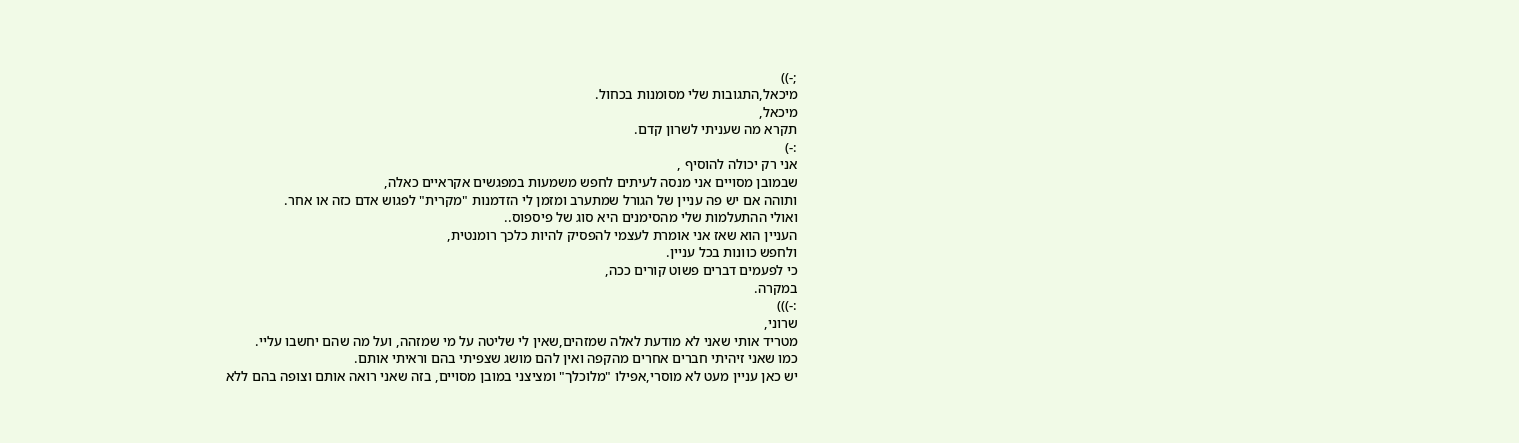;-))
מיכאל,התגובות שלי מסומנות בכחול.
מיכאל,
תקרא מה שעניתי לשרון קדם.
:-)
אני רק יכולה להוסיף ,
שבמובן מסויים אני מנסה לעיתים לחפש משמעות במפגשים אקראיים כאלה,
ותוהה אם יש פה עניין של הגורל שמתערב ומזמן לי הזדמנות "מקרית" לפגוש אדם כזה או אחר.
ואולי ההתעלמות שלי מהסימנים היא סוג של פיספוס..
העניין הוא שאז אני אומרת לעצמי להפסיק להיות כלכך רומנטית,
ולחפש כוונות בכל עניין.
כי לפעמים דברים פשוט קורים ככה,
במקרה.
:-)))
שרוני,
מטריד אותי שאני לא מודעת לאלה שמזהים,שאין לי שליטה על מי שמזהה, ועל מה שהם יחשבו עליי.
כמו שאני זיהיתי חברים אחרים מהקפה ואין להם מושג שצפיתי בהם וראיתי אותם.
יש כאן עניין מעט לא מוסרי,אפילו "מלוכלך" ומציצני במובן מסויים, בזה שאני רואה אותם וצופה בהם ללא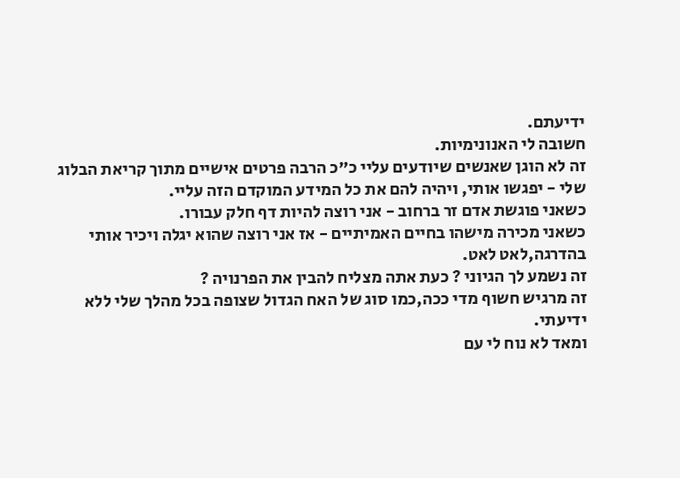ידיעתם.
חשובה לי האנונימיות.
זה לא הוגן שאנשים שיודעים עליי כ"כ הרבה פרטים אישיים מתוך קריאת הבלוג שלי - יפגשו אותי, ויהיה להם את כל המידע המוקדם הזה עליי.
כשאני פוגשת אדם זר ברחוב - אני רוצה להיות דף חלק עבורו.
כשאני מכירה מישהו בחיים האמיתיים - אז אני רוצה שהוא יגלה ויכיר אותי בהדרגה,לאט לאט.
זה נשמע לך הגיוני ? כעת אתה מצליח להבין את הפרנויה ?
זה מרגיש חשוף מדי ככה,כמו סוג של האח הגדול שצופה בכל מהלך שלי ללא ידיעתי.
ומאד לא נוח לי עם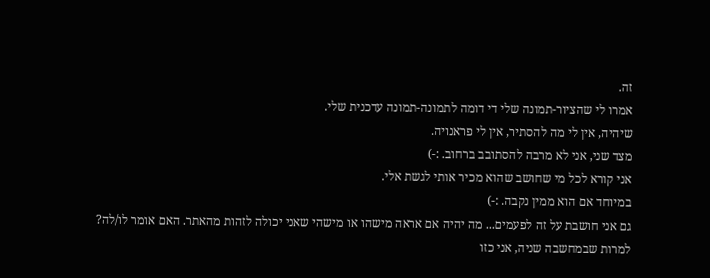זה.
אמרו לי שהציור-תמונה שלי די דומה לתמונה-תמונה עדכנית שלי.
שיהיה, אין לי מה להסתיר, אין לי פראנויה.
מצד שני, אני לא מרבה להסתובב ברחוב. :-)
אני קורא לכל מי שחושב שהוא מכיר אותי לגשת אלי.
במיוחד אם הוא ממין נקבה. :-)
גם אני חושבת על זה לפעמים... מה יהיה אם אראה מישהו או מישהי שאני יכולה לזהות מהאתר. האם אומר לו/לה?
למרות שבמחשבה שניה, אני כזו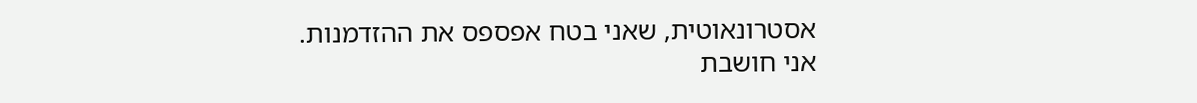אסטרונאוטית, שאני בטח אפספס את ההזדמנות.
אני חושבת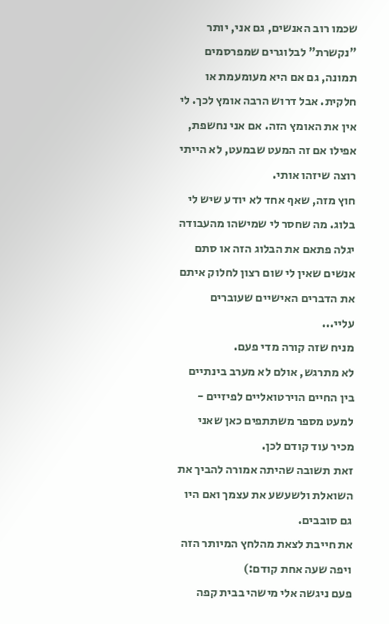שכמו רוב האנשים, גם אני, יותר "נקשרת" לבלוגרים שמפרסמים תמונה, גם אם היא מעומעמת או חלקית. אבל דרוש הרבה אומץ לכך. לי אין את האומץ הזה. אם אני נחשפת, אפילו אם זה המעט שבמעט, לא הייתי רוצה שיזהו אותי.
חוץ מזה, שאף אחד לא יודע שיש לי בלוג. מה שחסר לי שמישהו מהעבודה יגלה פתאם את הבלוג הזה או סתם אנשים שאין לי שום רצון לחלוק איתם את הדברים האישיים שעוברים עליי...
מניח שזה קורה מדי פעם.
לא מתרגש, אולם לא מערב בינתיים בין החיים הוירטואליים לפיזיים - למעט מספר משתתפים כאן שאני מכיר עוד קודם לכן.
זאת תשובה שהיתה אמורה להביך את השואלת ולשעשע את עצמך ואם היו גם סובבים.
את חייבת לצאת מהלחץ המיותר הזה ויפה שעה אחת קודם:)
פעם ניגשה אלי מישהי בבית קפה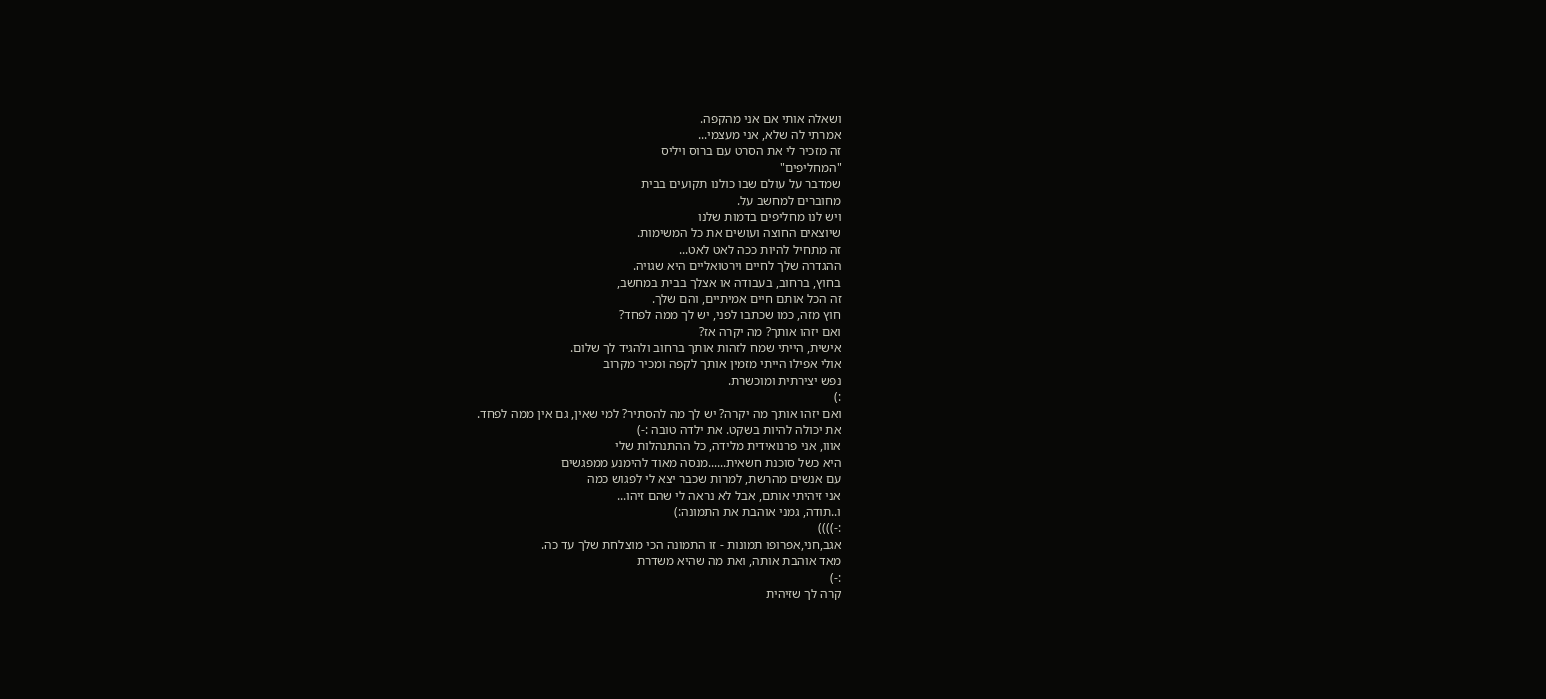ושאלה אותי אם אני מהקפה.
אמרתי לה שלא, אני מעצמי...
זה מזכיר לי את הסרט עם ברוס ויליס
"המחליפים"
שמדבר על עולם שבו כולנו תקועים בבית
מחוברים למחשב על.
ויש לנו מחליפים בדמות שלנו
שיוצאים החוצה ועושים את כל המשימות.
זה מתחיל להיות ככה לאט לאט...
ההגדרה שלך לחיים וירטואליים היא שגויה.
בחוץ, ברחוב, בעבודה או אצלך בבית במחשב,
זה הכל אותם חיים אמיתיים, והם שלך.
חוץ מזה, כמו שכתבו לפני, יש לך ממה לפחד?
ואם יזהו אותך? מה יקרה אז?
אישית, הייתי שמח לזהות אותך ברחוב ולהגיד לך שלום.
אולי אפילו הייתי מזמין אותך לקפה ומכיר מקרוב
נפש יצירתית ומוכשרת.
:)
ואם יזהו אותך מה יקרה? יש לך מה להסתיר? למי שאין, גם אין ממה לפחד.
את יכולה להיות בשקט. את ילדה טובה :-)
אווו, אני פרנואידית מלידה, כל ההתנהלות שלי
היא כשל סוכנת חשאית......מנסה מאוד להימנע ממפגשים
עם אנשים מהרשת, למרות שכבר יצא לי לפגוש כמה
אני זיהיתי אותם, אבל לא נראה לי שהם זיהו...
ו..תודה, גמני אוהבת את התמונה:)
:-))))
אגב,חני,אפרופו תמונות - זו התמונה הכי מוצלחת שלך עד כה.
מאד אוהבת אותה, ואת מה שהיא משדרת
:-)
קרה לך שזיהית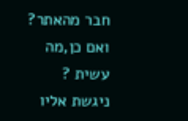חבר מהאתר? ואם כן,מה עשית ?
ניגשת אליו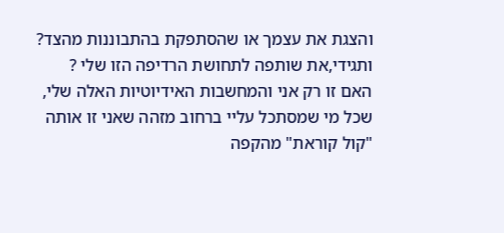והצגת את עצמך או שהסתפקת בהתבוננות מהצד?
ותגידי,את שותפה לתחושת הרדיפה הזו שלי ?
האם זו רק אני והמחשבות האידיוטיות האלה שלי,
שכל מי שמסתכל עליי ברחוב מזהה שאני זו אותה "קול קוראת" מהקפה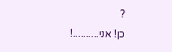?
כן! אני..........!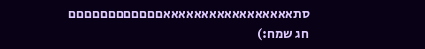סתאאאאאאאאאאאאאאאאאםםםםםםםםםםםם
חג שמח:)